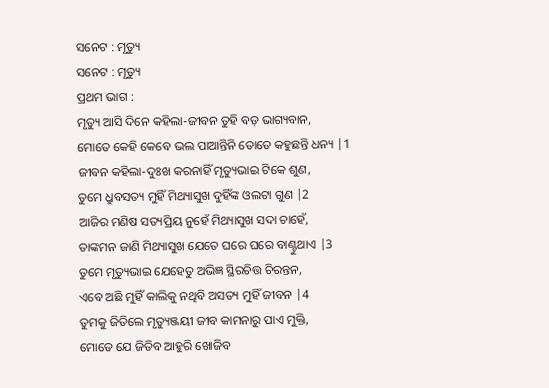ସନେଟ : ମୃତ୍ୟୁ
ସନେଟ : ମୃତ୍ୟୁ
ପ୍ରଥମ ଭାଗ :
ମୃତ୍ୟୁ ଆସି ଦିନେ କହିଲା-ଜୀବନ ତୁହି ବଡ଼ ଭାଗ୍ୟବାନ,
ମୋତେ କେହି କେବେ ଭଲ ପାଆନ୍ତିନି ତୋତେ କହୁଛନ୍ତି ଧନ୍ୟ |1
ଜୀବନ କହିଲା-ଦୁଃଖ କରନାହିଁ ମୃତ୍ୟୁଭାଇ ଟିକେ ଶୁଣ,
ତୁମେ ଧ୍ରୁବସତ୍ୟ ମୁହିଁ ମିଥ୍ୟାସୁଖ ଦୁହିଁଙ୍କ ଓଲଟା ଗୁଣ |2
ଆଜିର ମଣିଷ ସତ୍ୟପ୍ରିୟ ନୁହେଁ ମିଥ୍ୟାସୁଖ ସଦା ଚାହେଁ,
ତାଙ୍କମନ ଜାଣି ମିଥ୍ୟାସୁଖ ଯେତେ ଘରେ ଘରେ ବାଣ୍ଟୁଥାଏ |3
ତୁମେ ମୃତ୍ୟୁଭାଇ ଯେହେତୁ ଅଭିଜ୍ଞ ସ୍ଥିରଚିତ୍ତ ଚିରନ୍ତନ,
ଏବେ ଅଛି ମୁହିଁ କାଲିକୁ ନଥିବି ଅସତ୍ୟ ମୁହିଁ ଜୀବନ |4
ତୁମକୁ ଜିତିଲେ ମୃତ୍ୟୁଞ୍ଜୟୀ ଜୀବ କାମନାରୁ ପାଏ ମୁକ୍ତି,
ମୋତେ ଯେ ଜିତିବ ଆହୁରି ଖୋଜିବ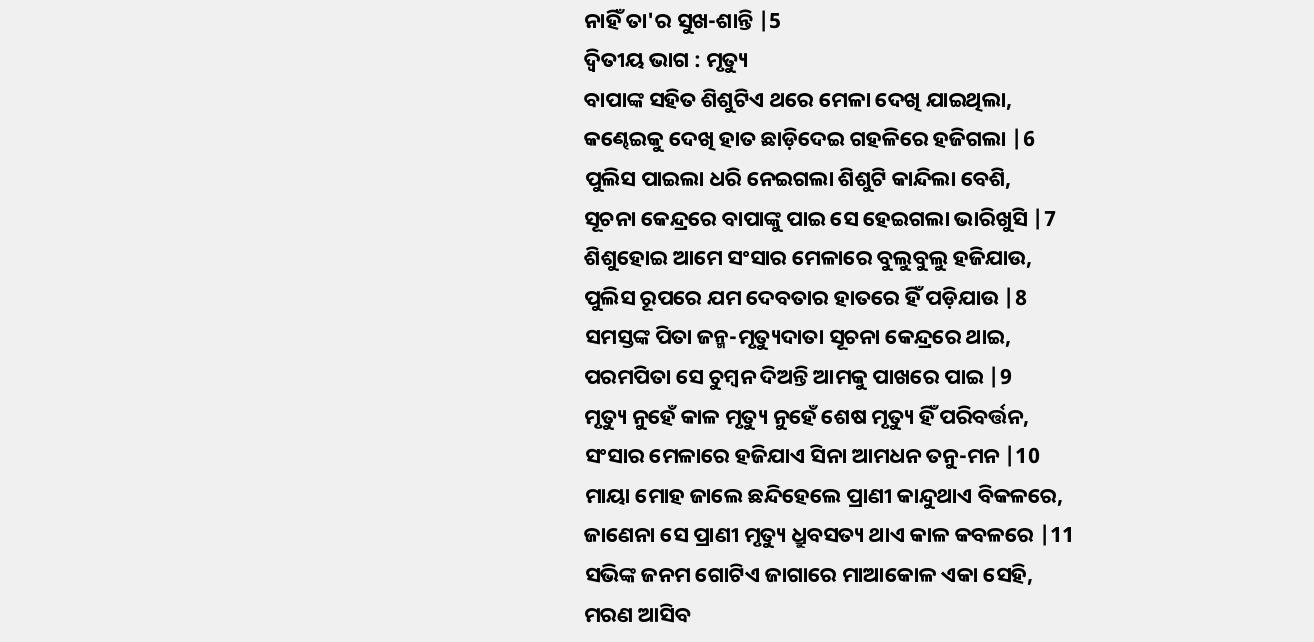ନାହିଁ ତା'ର ସୁଖ-ଶାନ୍ତି |5
ଦ୍ଵିତୀୟ ଭାଗ : ମୃତ୍ୟୁ
ବାପାଙ୍କ ସହିତ ଶିଶୁଟିଏ ଥରେ ମେଳା ଦେଖି ଯାଇଥିଲା,
କଣ୍ଢେଇକୁ ଦେଖି ହାତ ଛାଡ଼ିଦେଇ ଗହଳିରେ ହଜିଗଲା |6
ପୁଲିସ ପାଇଲା ଧରି ନେଇଗଲା ଶିଶୁଟି କାନ୍ଦିଲା ବେଶି,
ସୂଚନା କେନ୍ଦ୍ରରେ ବାପାଙ୍କୁ ପାଇ ସେ ହେଇଗଲା ଭାରିଖୁସି |7
ଶିଶୁହୋଇ ଆମେ ସଂସାର ମେଳାରେ ବୁଲୁବୁଲୁ ହଜିଯାଉ,
ପୁଲିସ ରୂପରେ ଯମ ଦେବତାର ହାତରେ ହିଁ ପଡ଼ିଯାଉ |8
ସମସ୍ତଙ୍କ ପିତା ଜନ୍ମ-ମୃତ୍ୟୁଦାତା ସୂଚନା କେନ୍ଦ୍ରରେ ଥାଇ,
ପରମପିତା ସେ ଚୁମ୍ବନ ଦିଅନ୍ତି ଆମକୁ ପାଖରେ ପାଇ |9
ମୃତ୍ୟୁ ନୁହେଁ କାଳ ମୃତ୍ୟୁ ନୁହେଁ ଶେଷ ମୃତ୍ୟୁ ହିଁ ପରିବର୍ତ୍ତନ,
ସଂସାର ମେଳାରେ ହଜିଯାଏ ସିନା ଆମଧନ ତନୁ-ମନ |10
ମାୟା ମୋହ ଜାଲେ ଛନ୍ଦିହେଲେ ପ୍ରାଣୀ କାନ୍ଦୁଥାଏ ବିକଳରେ,
ଜାଣେନା ସେ ପ୍ରାଣୀ ମୃତ୍ୟୁ ଧ୍ରୁବସତ୍ୟ ଥାଏ କାଳ କବଳରେ |11
ସଭିଙ୍କ ଜନମ ଗୋଟିଏ ଜାଗାରେ ମାଆକୋଳ ଏକା ସେହି,
ମରଣ ଆସିବ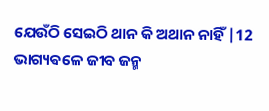ଯେଉଁଠି ସେଇଠି ଥାନ କି ଅଥାନ ନାହିଁ |12
ଭାଗ୍ୟଵଳେ ଜୀବ ଜନ୍ମ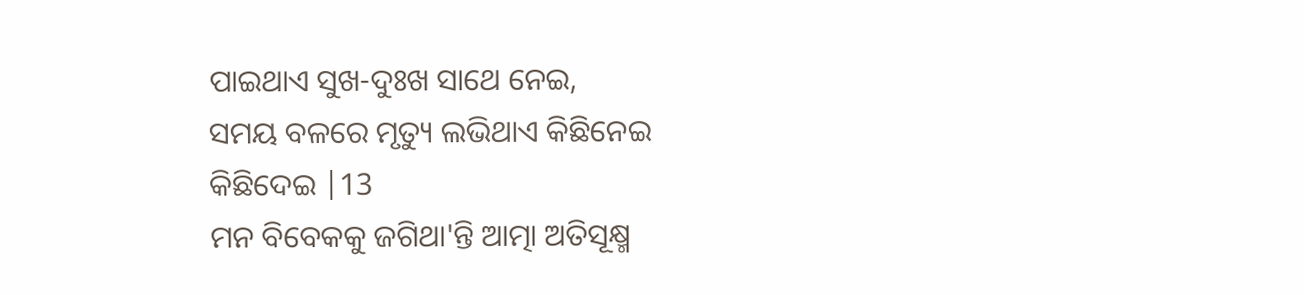ପାଇଥାଏ ସୁଖ-ଦୁଃଖ ସାଥେ ନେଇ,
ସମୟ ବଳରେ ମୃତ୍ୟୁ ଲଭିଥାଏ କିଛିନେଇ କିଛିଦେଇ |13
ମନ ବିବେକକୁ ଜଗିଥା'ନ୍ତି ଆତ୍ମା ଅତିସୂକ୍ଷ୍ମ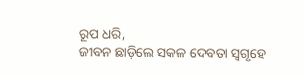ରୂପ ଧରି,
ଜୀବନ ଛାଡ଼ିଲେ ସକଳ ଦେବତା ସ୍ଵଗୃହେ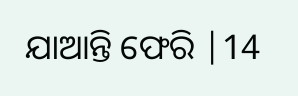ଯାଆନ୍ତି ଫେରି |14